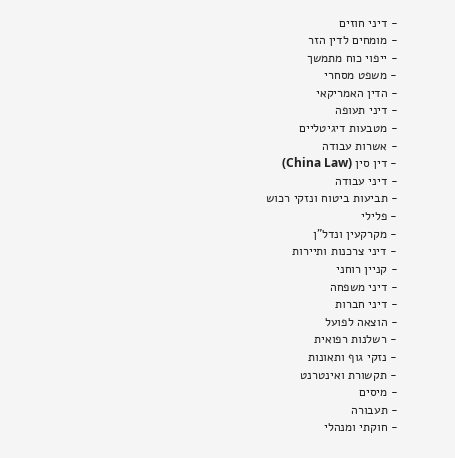- דיני חוזים
- מומחים לדין הזר
- ייפוי כוח מתמשך
- משפט מסחרי
- הדין האמריקאי
- דיני תעופה
- מטבעות דיגיטליים
- אשרות עבודה
- דין סין (China Law)
- דיני עבודה
- תביעות ביטוח ונזקי רכוש
- פלילי
- מקרקעין ונדל"ן
- דיני צרכנות ותיירות
- קניין רוחני
- דיני משפחה
- דיני חברות
- הוצאה לפועל
- רשלנות רפואית
- נזקי גוף ותאונות
- תקשורת ואינטרנט
- מיסים
- תעבורה
- חוקתי ומנהלי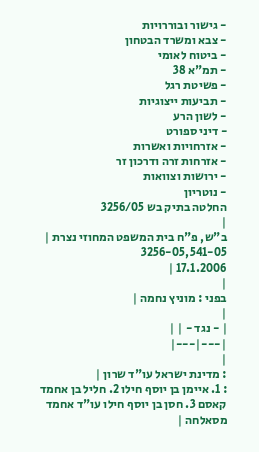- גישור ובוררויות
- צבא ומשרד הבטחון
- ביטוח לאומי
- תמ"א 38
- פשיטת רגל
- תביעות ייצוגיות
- לשון הרע
- דיני ספורט
- אזרחויות ואשרות
- אזרחות זרה ודרכון זר
- ירושות וצוואות
- נוטריון
החלטה בתיק בש 3256/05
|
ב"ש, פ"ח בית המשפט המחוזי נצרת |
3256-05,541-05
17.1.2006 |
|
בפני : מוניץ נחמה |
|
| - נגד - | |
|---|---|
|
: מדינת ישראל עו"ד שרון |
: 1. איימן בן יוסף חילו 2. חליל בן אחמד קאסם 3. חסן בן יוסף חילו עו"ד אחמד מסאלחה |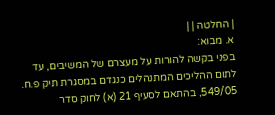| החלטה | |
א. מבוא:
בפני בקשה להורות על מעצרם של המשיבים, עד לתום ההליכים המתנהלים כנגדם במסגרת תיק פ.ח. 549/05, בהתאם לסעיף 21 (א) לחוק סדר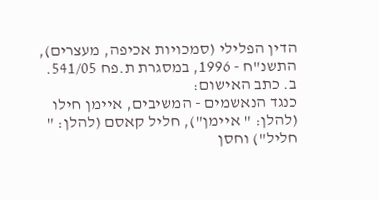הדין הפלילי (סמכויות אכיפה, מעצרים), התשנ"ח - 1996, במסגרת ת.פח 541/05.
ב. כתב האישום:
כנגד הנאשמים - המשיבים, איימן חילו (להלן: " איימן"), חליל קאסם (להלן: " חליל") וחסן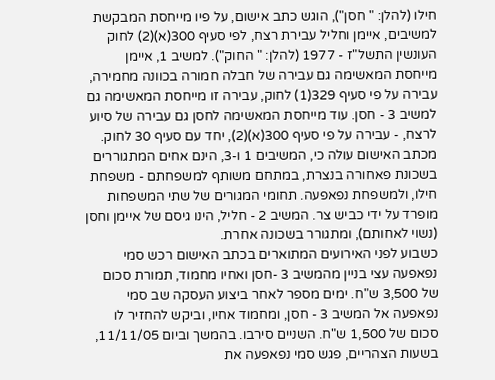חילו (להלן: " חסן"), הוגש כתב אישום, על פיו מייחסת המבקשת למשיבים, איימן וחליל עבירת רצח, לפי סעיף 300(א)(2) לחוק העונשין התשל"ז - 1977 (להלן: " החוק"). למשיב 1, איימן מייחסת המאשימה גם עבירה של חבלה חמורה בכוונה מחמירה, עבירה על פי סעיף 329(1) לחוק, עבירה זו מייחסת המאשימה גם למשיב 3 - חסן. עוד מייחסת המאשימה לחסן גם עבירה של סיוע לרצח, - עבירה על פי סעיף 300(א)(2), יחד עם סעיף 30 לחוק.
מכתב האישום עולה כי, המשיבים 1 ו-3, הינם אחים המתגוררים בשכונת פאחורה בנצרת, במתחם משותף למשפחתם - משפחת חילו, ולמשפחת נפאפעה. תחומי המגורים של שתי המשפחות מופרד על ידי כביש צר. המשיב 2 - חליל, הינו גיסם של איימן וחסן (נשוי לאחותם), ומתגורר בשכונה אחרת.
כשבוע לפני האירועים המתוארים בכתב האישום רכש סמי נפאפעה עצי בניין מהמשיב 3 -חסן ואחיו מחמוד, תמורת סכום של 3,500 ש"ח. ימים מספר לאחר ביצוע העסקה שב סמי נפאפעה אל המשיב 3 - חסן, ומחמוד אחיו, וביקש להחזיר לו סכום של 1,500 ש"ח. השניים סירבו. בהמשך וביום 11/11/05, בשעות הצהריים, פגש סמי נפאפעה את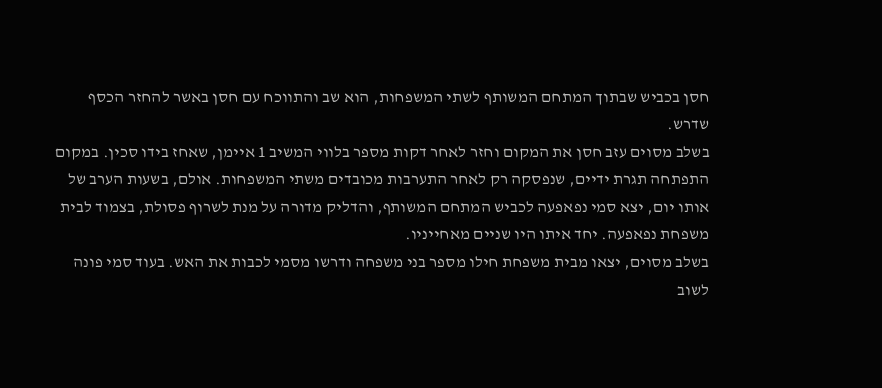חסן בכביש שבתוך המתחם המשותף לשתי המשפחות, הוא שב והתווכח עם חסן באשר להחזר הכסף שדרש.
בשלב מסוים עזב חסן את המקום וחזר לאחר דקות מספר בלווי המשיב 1 איימן, שאחז בידו סכין. במקום התפתחה תגרת ידיים, שנפסקה רק לאחר התערבות מכובדים משתי המשפחות. אולם, בשעות הערב של אותו יום, יצא סמי נפאפעה לכביש המתחם המשותף, והדליק מדורה על מנת לשרוף פסולת, בצמוד לבית משפחת נפאפעה. יחד איתו היו שניים מאחייניו.
בשלב מסוים, יצאו מבית משפחת חילו מספר בני משפחה ודרשו מסמי לכבות את האש. בעוד סמי פונה לשוב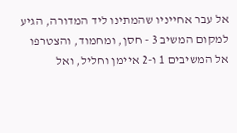אל עבר אחייניו שהמתינו ליד המדורה, הגיע למקום המשיב 3 - חסן, ומחמוד, והצטרפו אל המשיבים 1 ו-2 איימן וחליל, ואל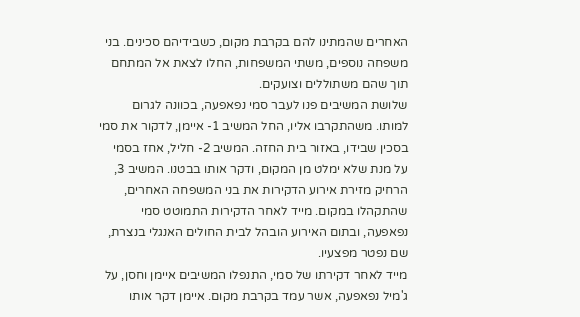האחרים שהמתינו להם בקרבת מקום, כשבידיהם סכינים. בני משפחה נוספים, משתי המשפחות, החלו לצאת אל המתחם תוך שהם משתוללים וצועקים.
שלושת המשיבים פנו לעבר סמי נפאפעה, בכוונה לגרום למותו. משהתקרבו אליו, החל המשיב 1- איימן, לדקור את סמי בסכין שבידו, באזור בית החזה. המשיב 2- חליל, אחז בסמי על מנת שלא ימלט מן המקום, ודקר אותו בבטנו. המשיב 3, הרחיק מזירת אירוע הדקירות את בני המשפחה האחרים, שהתקהלו במקום. מייד לאחר הדקירות התמוטט סמי נפאפעה, ובתום האירוע הובהל לבית החולים האנגלי בנצרת, שם נפטר מפצעיו.
מייד לאחר דקירתו של סמי, התנפלו המשיבים איימן וחסן, על ג'מיל נפאפעה, אשר עמד בקרבת מקום. איימן דקר אותו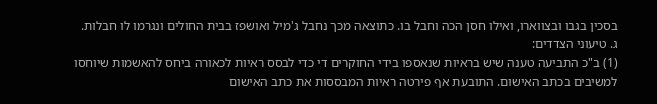בסכין בגבו ובצווארו, ואילו חסן הכה וחבל בו. כתוצאה מכך נחבל ג'מיל ואושפז בבית החולים ונגרמו לו חבלות.
ג. טיעוני הצדדים:
(1) ב"כ התביעה טענה שיש בראיות שנאספו בידי החוקרים די כדי לבסס ראיות לכאורה ביחס להאשמות שיוחסו למשיבים בכתב האישום. התובעת אף פירטה ראיות המבססות את כתב האישום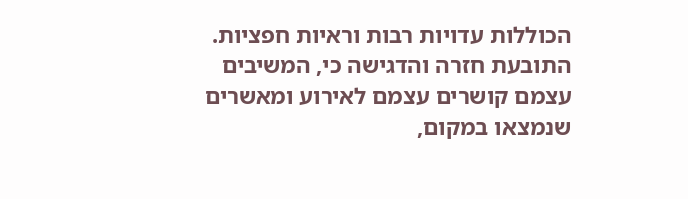הכוללות עדויות רבות וראיות חפציות. התובעת חזרה והדגישה כי, המשיבים עצמם קושרים עצמם לאירוע ומאשרים שנמצאו במקום,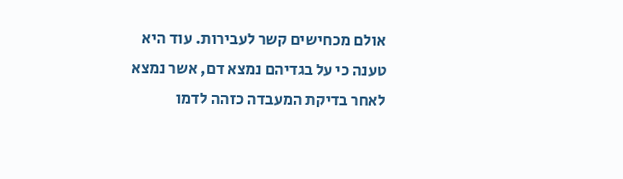אולם מכחישים קשר לעבירות. עוד היא טענה כי על בגדיהם נמצא דם, אשר נמצא לאחר בדיקת המעבדה כזהה לדמו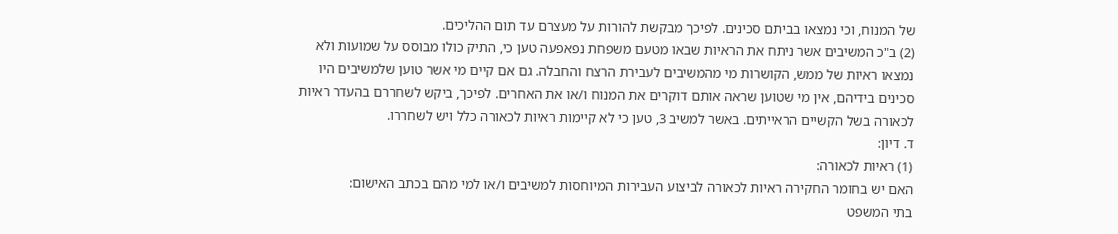של המנוח, וכי נמצאו בביתם סכינים. לפיכך מבקשת להורות על מעצרם עד תום ההליכים.
(2) ב"כ המשיבים אשר ניתח את הראיות שבאו מטעם משפחת נפאפעה טען כי, התיק כולו מבוסס על שמועות ולא נמצאו ראיות של ממש, הקושרות מי מהמשיבים לעבירת הרצח והחבלה. גם אם קיים מי אשר טוען שלמשיבים היו סכינים בידיהם, אין מי שטוען שראה אותם דוקרים את המנוח ו/או את האחרים. לפיכך, ביקש לשחררם בהעדר ראיות לכאורה בשל הקשיים הראייתים. באשר למשיב 3, טען כי לא קיימות ראיות לכאורה כלל ויש לשחררו.
ד. דיון:
(1) ראיות לכאורה:
האם יש בחומר החקירה ראיות לכאורה לביצוע העבירות המיוחסות למשיבים ו/או למי מהם בכתב האישום:
בתי המשפט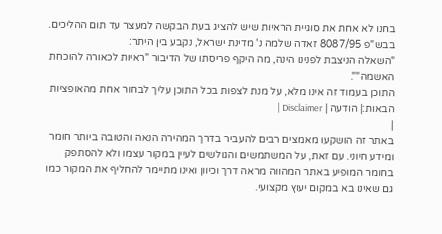בחנו לא אחת את סוגיית הראיות שיש להציג בעת הבקשה למעצר עד תום ההליכים.
בבש"פ 8087/95 זאדה שלמה נ' מדינת ישראל, נקבע בין היתר:
"השאלה הניצבת לפנינו הינה, מה היקף פריסתו של הדיבור "ראיות לכאורה להוכחת האשמה"".
התוכן בעמוד זה אינו מלא, על מנת לצפות בכל התוכן עליך לבחור אחת מהאופציות הבאות:| הודעה | Disclaimer |
|
באתר זה הושקעו מאמצים רבים להעביר בדרך המהירה הנאה והטובה ביותר חומר ומידע חיוני. עם זאת, על המשתמשים והגולשים לעיין במקור עצמו ולא להסתפק בחומר המופיע באתר המהווה מראה דרך וכיוון ואינו מתיימר להחליף את המקור כמו גם שאינו בא במקום יעוץ מקצועי.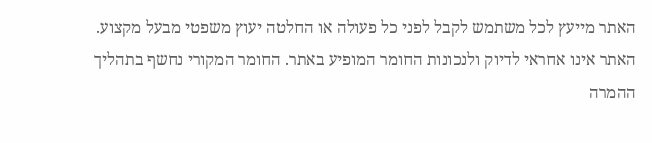האתר מייעץ לכל משתמש לקבל לפני כל פעולה או החלטה יעוץ משפטי מבעל מקצוע. האתר אינו אחראי לדיוק ולנכונות החומר המופיע באתר. החומר המקורי נחשף בתהליך ההמרה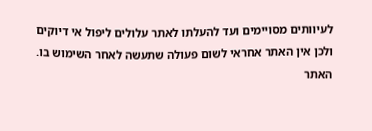לעיוותים מסויימים ועד להעלתו לאתר עלולים ליפול אי דיוקים ולכן אין האתר אחראי לשום פעולה שתעשה לאחר השימוש בו. האתר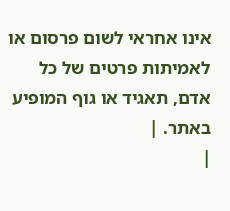אינו אחראי לשום פרסום או לאמיתות פרטים של כל אדם, תאגיד או גוף המופיע באתר. |
|